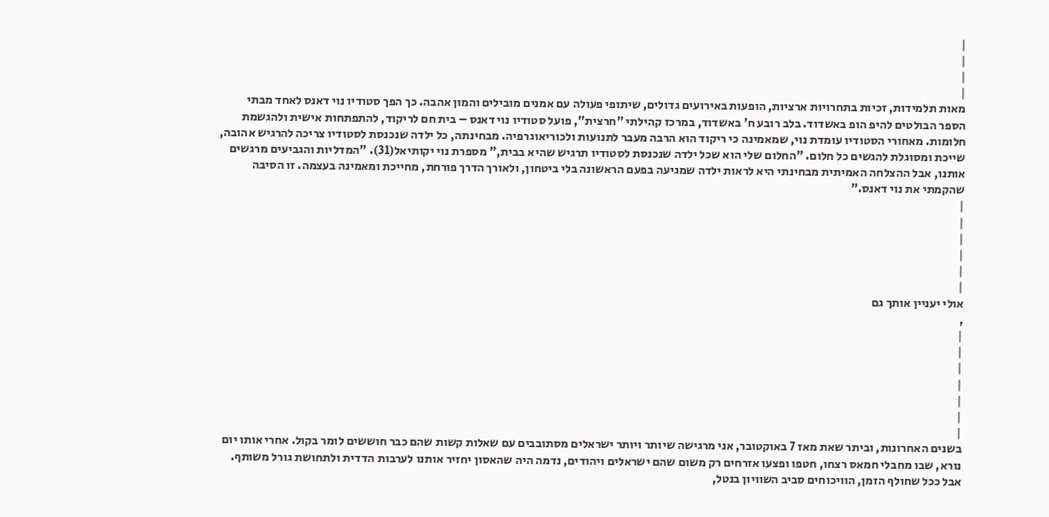|
|
|
|
מאות תלמידות, זכיות בתחרויות ארציות, הופעות באירועים גדולים, שיתופי פעולה עם אמנים מובילים והמון אהבה. כך הפך סטודיו נוי דאנס לאחד מבתי הספר הבולטים להיפ הופ באשדוד. בלב רובע ח' באשדוד, במרכז קהילתי "חרצית", פועל סטודיו נוי דאנס – בית חם לריקוד, להתפתחות אישית ולהגשמת חלומות. מאחורי הסטודיו עומדת נוי, שמאמינה כי ריקוד הוא הרבה מעבר לתנועות ולכוריאוגרפיה. מבחינתה, כל ילדה שנכנסת לסטודיו צריכה להרגיש אהובה, שייכת ומסוגלת להגשים כל חלום. "החלום שלי הוא שכל ילדה שנכנסת לסטודיו תרגיש שהיא בבית," מספרת נוי יקותיאל(31). "המדליות והגביעים מרגשים אותנו, אבל ההצלחה האמיתית מבחינתי היא לראות ילדה שמגיעה בפעם הראשונה בלי ביטחון, ולאורך הדרך פורחת, מחייכת ומאמינה בעצמה. זו הסיבה שהקמתי את נוי דאנס."
|
|
|
|
|
|
אולי יעניין אותך גם
,
|
|
|
|
|
|
|
בשנים האחרונות, וביתר שאת מאז 7 באוקטובר, אני מרגישה שיותר ויותר ישראלים מסתובבים עם שאלות קשות שהם כבר חוששים לומר בקול. אחרי אותו יום נורא, שבו מחבלי חמאס רצחו, חטפו ופצעו אזרחים רק משום שהם ישראלים ויהודים, נדמה היה שהאסון יחזיר אותנו לערבות הדדית ולתחושת גורל משותף. אבל ככל שחולף הזמן, הוויכוחים סביב השוויון בנטל,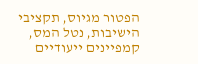הפטור מגיוס, תקציבי הישיבות, נטל המס, קמפיינים ייעודיים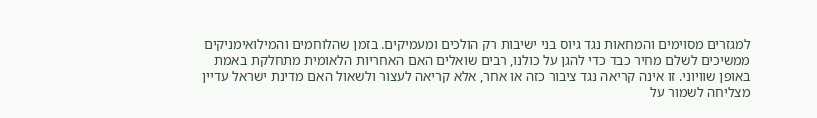למגזרים מסוימים והמחאות נגד גיוס בני ישיבות רק הולכים ומעמיקים. בזמן שהלוחמים והמילואימניקים ממשיכים לשלם מחיר כבד כדי להגן על כולנו, רבים שואלים האם האחריות הלאומית מתחלקת באמת באופן שוויוני. זו אינה קריאה נגד ציבור כזה או אחר, אלא קריאה לעצור ולשאול האם מדינת ישראל עדיין מצליחה לשמור על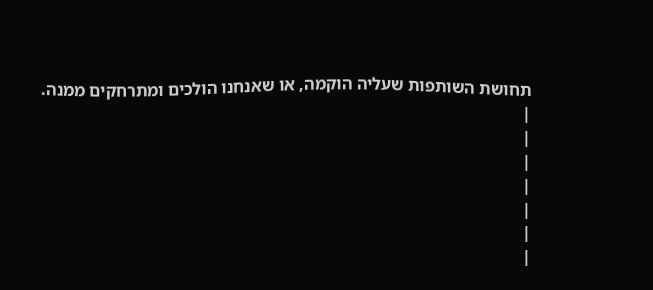תחושת השותפות שעליה הוקמה, או שאנחנו הולכים ומתרחקים ממנה.
|
|
|
|
|
|
|